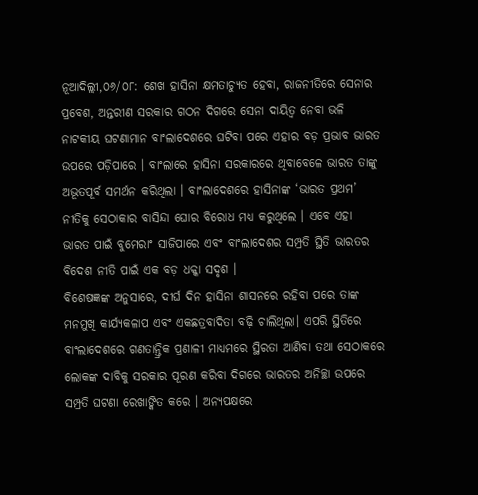ନୂଆଦିଲ୍ଲୀ,୦୬/୦୮: ଶେଖ ହାସିନା କ୍ଷମତାଚ୍ୟୁତ ହେବା, ରାଜନୀତିରେ ସେନାର ପ୍ରବେଶ, ଅନ୍ତରୀଣ ସରକାର ଗଠନ ଦିଗରେ ସେନା ଦାୟିତ୍ୱ ନେବା ଭଳି ନାଟକୀୟ ଘଟଣାମାନ ବାଂଲାଦେଶରେ ଘଟିବା ପରେ ଏହାର ବଡ଼ ପ୍ରଭାବ ଭାରତ ଉପରେ ପଡ଼ିପାରେ । ବାଂଲାରେ ହାସିନା ସରକାରରେ ଥିବାବେଳେ ଭାରତ ତାଙ୍କୁ ଅଭୂତପୂର୍ବ ସମର୍ଥନ କରିଥିଲା । ବାଂଲାଦେଶରେ ହାସିନାଙ୍କ ‘ଭାରତ ପ୍ରଥମ’ ନୀତିକୁ ସେଠାକାର ବାସିନ୍ଦା ଘୋର ବିରୋଧ ମଧ୍ୟ କରୁଥିଲେ । ଏବେ ଏହା ଭାରତ ପାଇଁ ବୁମେରାଂ ସାଜିପାରେ ଏବଂ ବାଂଲାଦେଶର ସମ୍ପ୍ରତି ସ୍ଥିତି ଭାରତର ବିଦେଶ ନୀତି ପାଇଁ ଏକ ବଡ଼ ଧକ୍କା ସଦୃଶ ।
ବିଶେଷଜ୍ଞଙ୍କ ଅନୁସାରେ, ଦୀର୍ଘ ଦିନ ହାସିନା ଶାସନରେ ରହିବା ପରେ ତାଙ୍କ ମନମୁଖି କାର୍ଯ୍ୟକଳାପ ଏବଂ ଏକଛତ୍ରବାଦିତା ବଢ଼ି ଚାଲିଥିଲା। ଏପରି ସ୍ଥିତିରେ ବାଂଲାଦେଶରେ ଗଣତାନ୍ତ୍ରିକ ପ୍ରଣାଳୀ ମାଧ୍ୟମରେ ସ୍ଥିରତା ଆଣିବା ତଥା ସେଠାକରେ ଲୋକଙ୍କ ଦାବିକୁ ସରକାର ପୂରଣ କରିବା ଦିଗରେ ଭାରତର ଅନିଚ୍ଛା ଉପରେ ସମ୍ପ୍ରତି ଘଟଣା ରେଖାଙ୍କିତ କରେ । ଅନ୍ୟପକ୍ଷରେ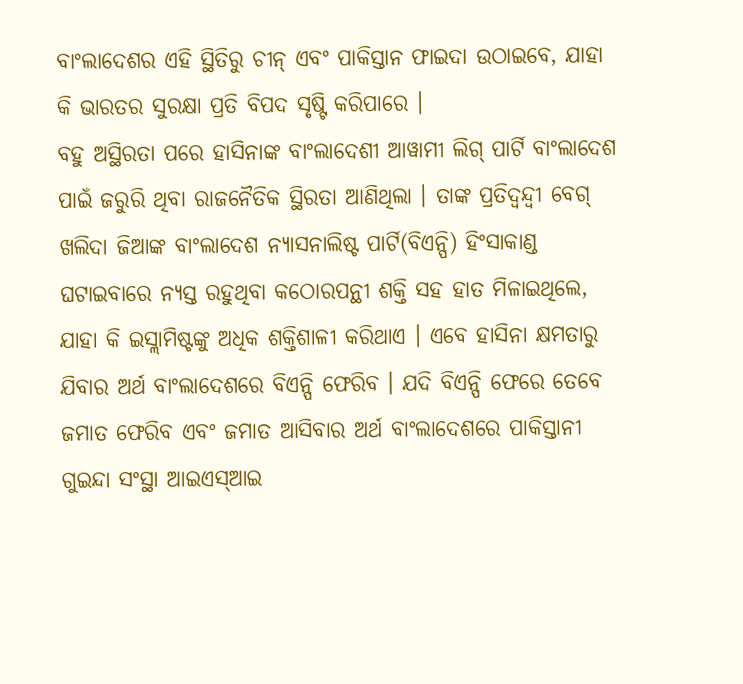ବାଂଲାଦେଶର ଏହି ସ୍ଥିତିରୁ ଚୀନ୍ ଏବଂ ପାକିସ୍ତାନ ଫାଇଦା ଉଠାଇବେ, ଯାହା କି ଭାରତର ସୁରକ୍ଷା ପ୍ରତି ବିପଦ ସୃଷ୍ଟି କରିପାରେ ।
ବହୁ ଅସ୍ଥିରତା ପରେ ହାସିନାଙ୍କ ବାଂଲାଦେଶୀ ଆୱାମୀ ଲିଗ୍ ପାର୍ଟି ବାଂଲାଦେଶ ପାଇଁ ଜରୁରି ଥିବା ରାଜନୈତିକ ସ୍ଥିରତା ଆଣିଥିଲା । ତାଙ୍କ ପ୍ରତିଦ୍ୱନ୍ଦ୍ୱୀ ବେଗ୍ ଖଲିଦା ଜିଆଙ୍କ ବାଂଲାଦେଶ ନ୍ୟାସନାଲିଷ୍ଟ ପାର୍ଟି(ବିଏନ୍ପି) ହିଂସାକାଣ୍ଡ ଘଟାଇବାରେ ନ୍ୟସ୍ତ ରହୁଥିବା କଠୋରପନ୍ଥୀ ଶକ୍ତି ସହ ହାତ ମିଳାଇଥିଲେ, ଯାହା କି ଇସ୍ଲାମିଷ୍ଟଙ୍କୁ ଅଧିକ ଶକ୍ତିଶାଳୀ କରିଥାଏ । ଏବେ ହାସିନା କ୍ଷମତାରୁ ଯିବାର ଅର୍ଥ ବାଂଲାଦେଶରେ ବିଏନ୍ପି ଫେରିବ । ଯଦି ବିଏନ୍ପି ଫେରେ ତେବେ ଜମାତ ଫେରିବ ଏବଂ ଜମାତ ଆସିବାର ଅର୍ଥ ବାଂଲାଦେଶରେ ପାକିସ୍ତାନୀ ଗୁଇନ୍ଦା ସଂସ୍ଥା ଆଇଏସ୍ଆଇ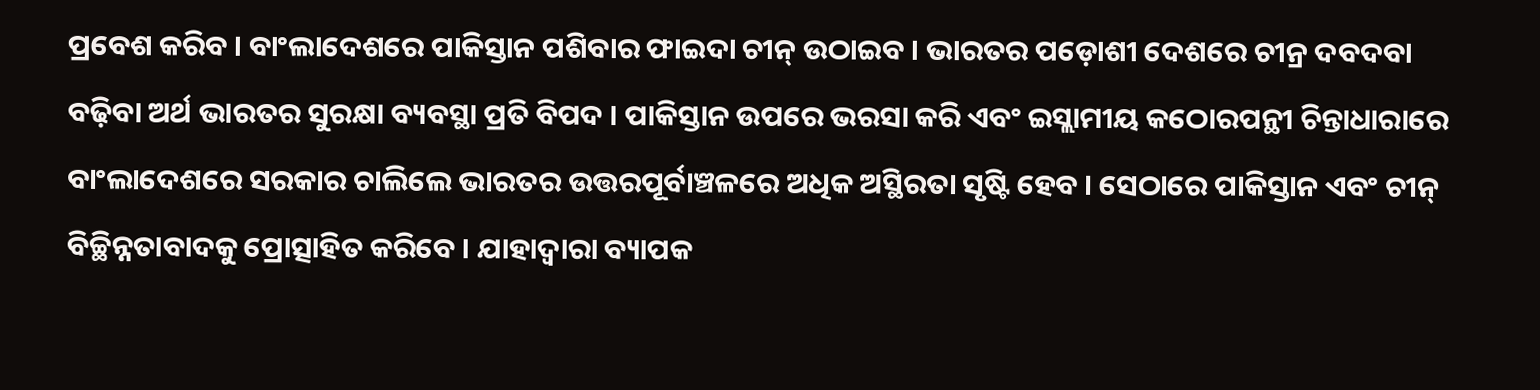ପ୍ରବେଶ କରିବ । ବାଂଲାଦେଶରେ ପାକିସ୍ତାନ ପଶିବାର ଫାଇଦା ଚୀନ୍ ଉଠାଇବ । ଭାରତର ପଡ଼ୋଶୀ ଦେଶରେ ଚୀନ୍ର ଦବଦବା ବଢ଼ିବା ଅର୍ଥ ଭାରତର ସୁରକ୍ଷା ବ୍ୟବସ୍ଥା ପ୍ରତି ବିପଦ । ପାକିସ୍ତାନ ଉପରେ ଭରସା କରି ଏବଂ ଇସ୍ଲାମୀୟ କଠୋରପନ୍ଥୀ ଚିନ୍ତାଧାରାରେ ବାଂଲାଦେଶରେ ସରକାର ଚାଲିଲେ ଭାରତର ଉତ୍ତରପୂର୍ବାଞ୍ଚଳରେ ଅଧିକ ଅସ୍ଥିରତା ସୃଷ୍ଟି ହେବ । ସେଠାରେ ପାକିସ୍ତାନ ଏବଂ ଚୀନ୍ ବିଚ୍ଛିନ୍ନତାବାଦକୁ ପ୍ରୋତ୍ସାହିତ କରିବେ । ଯାହାଦ୍ୱାରା ବ୍ୟାପକ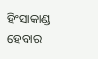ହିଂସାକାଣ୍ଡ ହେବାର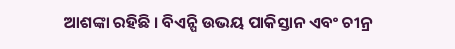ଆଶଙ୍କା ରହିଛି । ବିଏନ୍ପି ଉଭୟ ପାକିସ୍ତାନ ଏବଂ ଚୀନ୍ର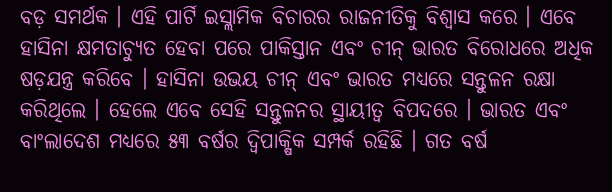ବଡ଼ ସମର୍ଥକ । ଏହି ପାର୍ଟି ଇସ୍ଲାମିକ ବିଚାରର ରାଜନୀତିକୁ ବିଶ୍ୱାସ କରେ । ଏବେ ହାସିନା କ୍ଷମତାଚ୍ୟୁତ ହେବା ପରେ ପାକିସ୍ତାନ ଏବଂ ଚୀନ୍ ଭାରତ ବିରୋଧରେ ଅଧିକ ଷଡ଼ଯନ୍ତ୍ର କରିବେ । ହାସିନା ଉଭୟ ଚୀନ୍ ଏବଂ ଭାରତ ମଧ୍ୟରେ ସନ୍ତୁଳନ ରକ୍ଷା କରିଥିଲେ । ହେଲେ ଏବେ ସେହି ସନ୍ତୁଳନର ସ୍ଥାୟୀତ୍ୱ ବିପଦରେ । ଭାରତ ଏବଂ ବାଂଲାଦେଶ ମଧ୍ୟରେ ୫୩ ବର୍ଷର ଦ୍ୱିପାକ୍ଷିକ ସମ୍ପର୍କ ରହିଛି । ଗତ ବର୍ଷ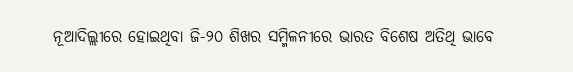ନୂଆଦିଲ୍ଲୀରେ ହୋଇଥିବା ଜି-୨୦ ଶିଖର ସମ୍ମିଳନୀରେ ଭାରତ ବିଶେଷ ଅତିଥି ଭାବେ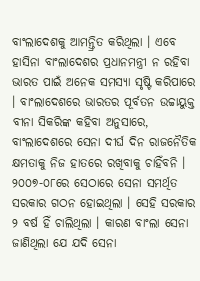ବାଂଲାଦେଶକୁ ଆମନ୍ତ୍ରିତ କରିଥିଲା । ଏବେ ହାସିନା ବାଂଲାଦେଶର ପ୍ରଧାନମନ୍ତ୍ରୀ ନ ରହିବା ଭାରତ ପାଇଁ ଅନେକ ସମସ୍ୟା ସୃଷ୍ଟି କରିପାରେ । ବାଂଲାଦେଶରେ ଭାରତର ପୂର୍ବତନ ଉଚ୍ଚାୟୁକ୍ତ ବୀନା ସିକରିଙ୍କ କହିବା ଅନୁସାରେ, ବାଂଲାଦେଶରେ ସେନା ଦୀର୍ଘ ଦିନ ରାଜନୈତିକ କ୍ଷମତାକୁ ନିଜ ହାତରେ ରଖିବାକୁ ଚାହିଁବନି । ୨୦୦୭-୦୮ରେ ସେଠାରେ ସେନା ସମର୍ଥିତ ସରକାର ଗଠନ ହୋଇଥିଲା । ସେହି ସରକାର ୨ ବର୍ଷ ହିଁ ଚାଲିଥିଲା । କାରଣ ବାଂଲା ସେନା ଜାଣିଥିଲା ଯେ ଯଦି ସେନା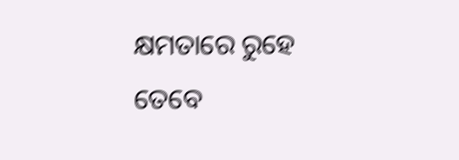କ୍ଷମତାରେ ରୁହେ ତେବେ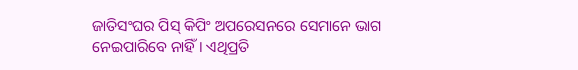ଜାତିସଂଘର ପିସ୍ କିପିଂ ଅପରେସନରେ ସେମାନେ ଭାଗ ନେଇପାରିବେ ନାହିଁ । ଏଥିପ୍ରତି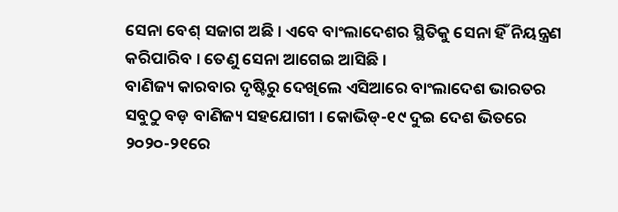ସେନା ବେଶ୍ ସଜାଗ ଅଛି । ଏବେ ବାଂଲାଦେଶର ସ୍ଥିତିକୁ ସେନା ହିଁ ନିୟନ୍ତ୍ରଣ କରିପାରିବ । ତେଣୁ ସେନା ଆଗେଇ ଆସିଛି ।
ବାଣିଜ୍ୟ କାରବାର ଦୃଷ୍ଟିରୁ ଦେଖିଲେ ଏସିଆରେ ବାଂଲାଦେଶ ଭାରତର ସବୁଠୁ ବଡ଼ ବାଣିଜ୍ୟ ସହଯୋଗୀ । କୋଭିଡ୍-୧୯ ଦୁଇ ଦେଶ ଭିତରେ ୨୦୨୦-୨୧ରେ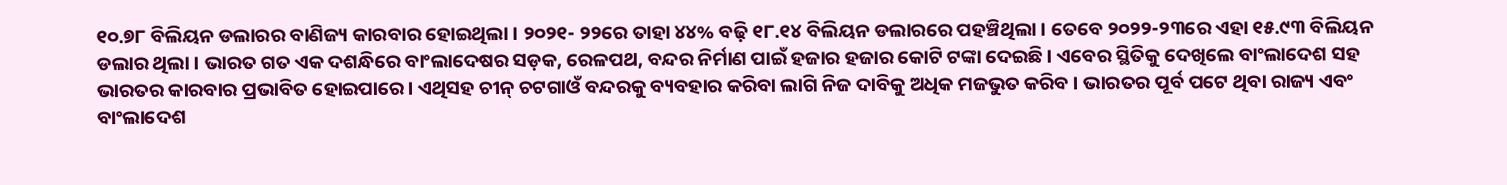୧୦.୭୮ ବିଲିୟନ ଡଲାରର ବାଣିଜ୍ୟ କାରବାର ହୋଇଥିଲା । ୨୦୨୧- ୨୨ରେ ତାହା ୪୪% ବଢ଼ି ୧୮.୧୪ ବିଲିୟନ ଡଲାରରେ ପହଞ୍ଚିଥିଲା । ତେବେ ୨୦୨୨-୨୩ରେ ଏହା ୧୫.୯୩ ବିଲିୟନ ଡଲାର ଥିଲା । ଭାରତ ଗତ ଏକ ଦଶନ୍ଧିରେ ବାଂଲାଦେଷର ସଡ଼କ, ରେଳପଥ, ବନ୍ଦର ନିର୍ମାଣ ପାଇଁ ହଜାର ହଜାର କୋଟି ଟଙ୍କା ଦେଇଛି । ଏବେର ସ୍ଥିତିକୁ ଦେଖିଲେ ବାଂଲାଦେଶ ସହ ଭାରତର କାରବାର ପ୍ରଭାବିତ ହୋଇପାରେ । ଏଥିସହ ଚୀନ୍ ଚଟଗାଓଁ ବନ୍ଦରକୁ ବ୍ୟବହାର କରିବା ଲାଗି ନିଜ ଦାବିକୁ ଅଧିକ ମଜଭୁତ କରିବ । ଭାରତର ପୂର୍ବ ପଟେ ଥିବା ରାଜ୍ୟ ଏବଂ ବାଂଲାଦେଶ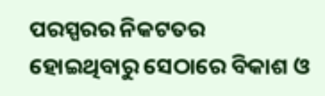ପରସ୍ପରର ନିକଟତର ହୋଇଥିବାରୁ ସେଠାରେ ବିକାଶ ଓ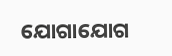ଯୋଗାଯୋଗ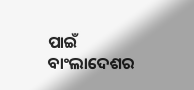ପାଇଁ ବାଂଲାଦେଶର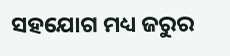ସହଯୋଗ ମଧ୍ୟ ଜରୁର